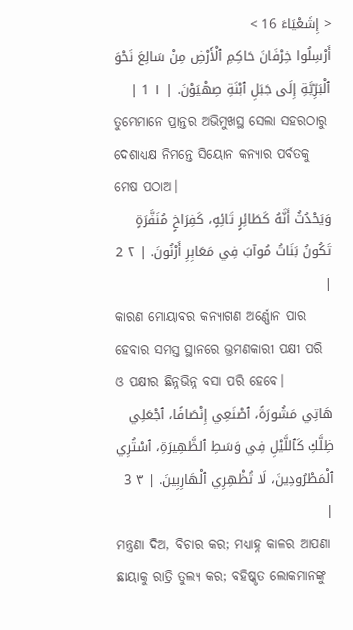< إِشَعْيَاءَ 16 >
أَرْسِلُوا خِرْفَانَ حَاكِمِ ٱلْأَرْضِ مِنْ سَالِعَ نَحْوَ ٱلْبَرِّيَّةِ إِلَى جَبَلِ ٱبْنَةِ صِهْيَوْنَ. | ١ 1 |
ତୁମ୍ଭେମାନେ ପ୍ରାନ୍ତର ଅଭିମୁଖସ୍ଥ ସେଲା ସହରଠାରୁ ଦେଶାଧ୍ୟକ୍ଷ ନିମନ୍ତେ ସିୟୋନ କନ୍ୟାର ପର୍ବତକୁ ମେଷ ପଠାଅ।
وَيَحْدُثُ أَنَّهُ كَطَائِرٍ تَائِهٍ، كَفِرَاخٍ مُنَفَّرَةٍ تَكُونُ بَنَاتُ مُوآبَ فِي مَعَابِرِ أَرْنُونَ. | ٢ 2 |
କାରଣ ମୋୟାବର କନ୍ୟାଗଣ ଅର୍ଣ୍ଣୋନ ପାର ହେବାର ସମସ୍ତ ସ୍ଥାନରେ ଭ୍ରମଣକାରୀ ପକ୍ଷୀ ପରି ଓ ପକ୍ଷୀର ଛିନ୍ନଭିନ୍ନ ବସା ପରି ହେବେ।
هَاتِي مَشُورَةً، ٱصْنَعِي إِنْصَافًا، ٱجْعَلِي ظِلَّكِ كَٱللَّيْلِ فِي وَسَطِ ٱلظَّهِيرَةِ، ٱسْتُرِي ٱلْمَطْرُودِينَ، لَا تُظْهِرِي ٱلْهَارِبِينَ. | ٣ 3 |
ମନ୍ତ୍ରଣା ଦିଅ, ବିଚାର କର; ମଧ୍ୟାହ୍ନ କାଳର ଆପଣା ଛାୟାକୁ ରାତ୍ରି ତୁଲ୍ୟ କର; ବହିଷ୍କୃତ ଲୋକମାନଙ୍କୁ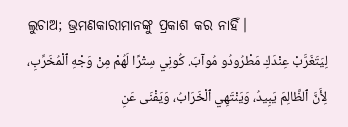ଲୁଚାଅ; ଭ୍ରମଣକାରୀମାନଙ୍କୁ ପ୍ରକାଶ କର ନାହିଁ।
لِيَتَغَرَّبْ عِنْدَكِ مَطْرُودُو مُوآبَ. كُونِي سِتْرًا لَهُمْ مِنْ وَجْهِ ٱلْمُخَرِّبِ، لِأَنَّ ٱلظَّالِمَ يَبِيدُ، وَيَنْتَهِي ٱلْخَرَابُ، وَيَفْنَى عَنِ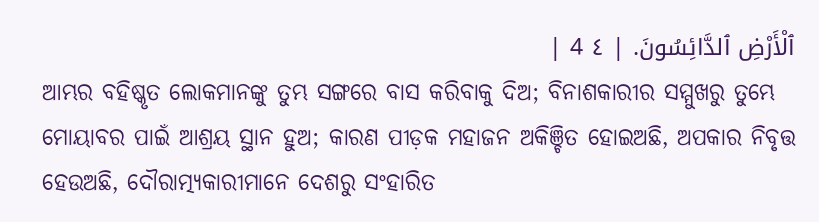ٱلْأَرْضِ ٱلدَّائِسُونَ. | ٤ 4 |
ଆମ୍ଭର ବହିଷ୍କୃତ ଲୋକମାନଙ୍କୁ ତୁମ୍ଭ ସଙ୍ଗରେ ବାସ କରିବାକୁ ଦିଅ; ବିନାଶକାରୀର ସମ୍ମୁଖରୁ ତୁମ୍ଭେ ମୋୟାବର ପାଇଁ ଆଶ୍ରୟ ସ୍ଥାନ ହୁଅ; କାରଣ ପୀଡ଼କ ମହାଜନ ଅକିଞ୍ଚିତ ହୋଇଅଛି, ଅପକାର ନିବୃତ୍ତ ହେଉଅଛି, ଦୌରାତ୍ମ୍ୟକାରୀମାନେ ଦେଶରୁ ସଂହାରିତ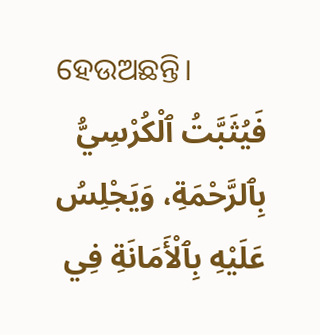ହେଉଅଛନ୍ତି।
فَيُثَبَّتُ ٱلْكُرْسِيُّ بِٱلرَّحْمَةِ، وَيَجْلِسُ عَلَيْهِ بِٱلْأَمَانَةِ فِي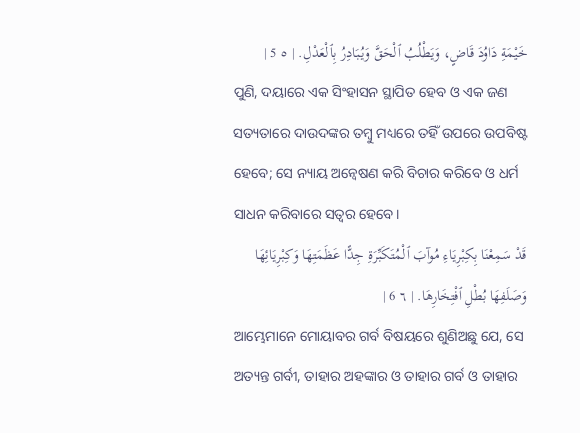خَيْمَةِ دَاوُدَ قَاضٍ، وَيَطْلُبُ ٱلْحَقَّ وَيُبَادِرُ بِٱلْعَدْلِ. | ٥ 5 |
ପୁଣି, ଦୟାରେ ଏକ ସିଂହାସନ ସ୍ଥାପିତ ହେବ ଓ ଏକ ଜଣ ସତ୍ୟତାରେ ଦାଉଦଙ୍କର ତମ୍ବୁ ମଧ୍ୟରେ ତହିଁ ଉପରେ ଉପବିଷ୍ଟ ହେବେ; ସେ ନ୍ୟାୟ ଅନ୍ଵେଷଣ କରି ବିଚାର କରିବେ ଓ ଧର୍ମ ସାଧନ କରିବାରେ ସତ୍ୱର ହେବେ।
قَدْ سَمِعْنَا بِكِبْرِيَاءِ مُوآبَ ٱلْمُتَكَبِّرَةِ جِدًّا عَظَمَتِهَا وَكِبْرِيَائِهَا وَصَلَفِهَا بُطْلِ ٱفْتِخَارِهَا. | ٦ 6 |
ଆମ୍ଭେମାନେ ମୋୟାବର ଗର୍ବ ବିଷୟରେ ଶୁଣିଅଛୁ ଯେ, ସେ ଅତ୍ୟନ୍ତ ଗର୍ବୀ, ତାହାର ଅହଙ୍କାର ଓ ତାହାର ଗର୍ବ ଓ ତାହାର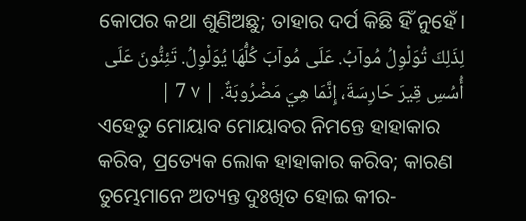କୋପର କଥା ଶୁଣିଅଛୁ; ତାହାର ଦର୍ପ କିଛି ହିଁ ନୁହେଁ।
لِذَلِكَ تُوَلْوِلُ مُوآبُ. عَلَى مُوآبَ كُلُّهَا يُوَلْوِلُ. تَئِنُّونَ عَلَى أُسُسِ قِيرَ حَارِسَةَ، إِنَّمَا هِيَ مَضْرُوبَةٌ. | ٧ 7 |
ଏହେତୁ ମୋୟାବ ମୋୟାବର ନିମନ୍ତେ ହାହାକାର କରିବ, ପ୍ରତ୍ୟେକ ଲୋକ ହାହାକାର କରିବ; କାରଣ ତୁମ୍ଭେମାନେ ଅତ୍ୟନ୍ତ ଦୁଃଖିତ ହୋଇ କୀର-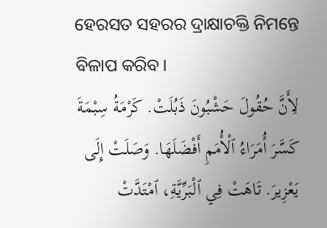ହେରସତ ସହରର ଦ୍ରାକ୍ଷାଚକ୍ତି ନିମନ୍ତେ ବିଳାପ କରିବ।
لِأَنَّ حُقُولَ حَشْبُونَ ذَبُلَتْ. كَرْمَةُ سِبْمَةَ كَسَّرَ أُمَرَاءُ ٱلْأُمَمِ أَفْضَلَهَا. وَصَلَتْ إِلَى يَعْزِيرَ. تَاهَتْ فِي ٱلْبَرِّيَّةِ، ٱمْتَدَّتْ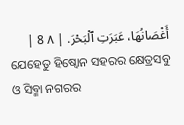أَغْصَانُهَا، عَبَرَتِ ٱلْبَحْرَ. | ٨ 8 |
ଯେହେତୁ ହିଷ୍ବୋନ ସହରର କ୍ଷେତ୍ରସବୁ ଓ ସିବ୍ମା ନଗରର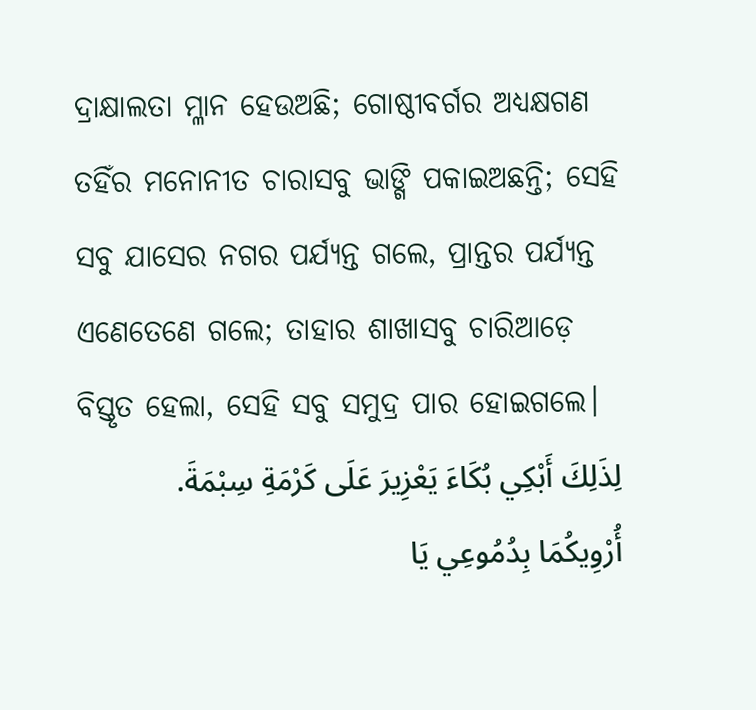ଦ୍ରାକ୍ଷାଲତା ମ୍ଳାନ ହେଉଅଛି; ଗୋଷ୍ଠୀବର୍ଗର ଅଧ୍ୟକ୍ଷଗଣ ତହିଁର ମନୋନୀତ ଚାରାସବୁ ଭାଙ୍ଗି ପକାଇଅଛନ୍ତି; ସେହି ସବୁ ଯାସେର ନଗର ପର୍ଯ୍ୟନ୍ତ ଗଲେ, ପ୍ରାନ୍ତର ପର୍ଯ୍ୟନ୍ତ ଏଣେତେଣେ ଗଲେ; ତାହାର ଶାଖାସବୁ ଚାରିଆଡ଼େ ବିସ୍ତୃତ ହେଲା, ସେହି ସବୁ ସମୁଦ୍ର ପାର ହୋଇଗଲେ।
لِذَلِكَ أَبْكِي بُكَاءَ يَعْزِيرَ عَلَى كَرْمَةِ سِبْمَةَ. أُرْوِيكُمَا بِدُمُوعِي يَا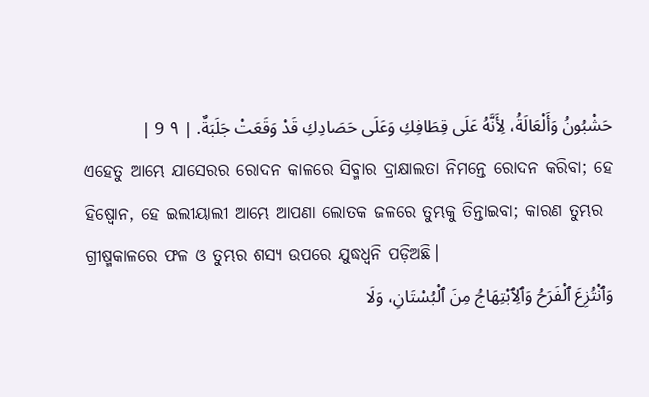حَشْبُونُ وَأَلْعَالَةُ، لِأَنَّهُ عَلَى قِطَافِكِ وَعَلَى حَصَادِكِ قَدْ وَقَعَتْ جَلَبَةٌ. | ٩ 9 |
ଏହେତୁ ଆମ୍ଭେ ଯାସେରର ରୋଦନ କାଳରେ ସିବ୍ମାର ଦ୍ରାକ୍ଷାଲତା ନିମନ୍ତେ ରୋଦନ କରିବା; ହେ ହିଷ୍ବୋନ, ହେ ଇଲୀୟାଲୀ ଆମ୍ଭେ ଆପଣା ଲୋତକ ଜଳରେ ତୁମ୍ଭକୁ ତିନ୍ତାଇବା; କାରଣ ତୁମ୍ଭର ଗ୍ରୀଷ୍ମକାଳରେ ଫଳ ଓ ତୁମ୍ଭର ଶସ୍ୟ ଉପରେ ଯୁଦ୍ଧଧ୍ୱନି ପଡ଼ିଅଛି।
وَٱنْتُزِعَ ٱلْفَرَحُ وَٱلِٱبْتِهَاجُ مِنَ ٱلْبُسْتَانِ، وَلَا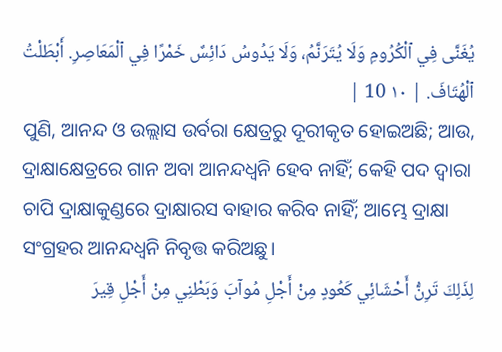يُغَنَّى فِي ٱلْكُرُومِ وَلَا يُتَرَنَّمُ، وَلَا يَدُوسُ دَائِسٌ خَمْرًا فِي ٱلْمَعَاصِرِ. أَبْطَلْتُ ٱلْهُتَافَ. | ١٠ 10 |
ପୁଣି, ଆନନ୍ଦ ଓ ଉଲ୍ଲାସ ଉର୍ବରା କ୍ଷେତ୍ରରୁ ଦୂରୀକୃତ ହୋଇଅଛି; ଆଉ, ଦ୍ରାକ୍ଷାକ୍ଷେତ୍ରରେ ଗାନ ଅବା ଆନନ୍ଦଧ୍ୱନି ହେବ ନାହିଁ; କେହି ପଦ ଦ୍ୱାରା ଚାପି ଦ୍ରାକ୍ଷାକୁଣ୍ଡରେ ଦ୍ରାକ୍ଷାରସ ବାହାର କରିବ ନାହିଁ; ଆମ୍ଭେ ଦ୍ରାକ୍ଷା ସଂଗ୍ରହର ଆନନ୍ଦଧ୍ୱନି ନିବୃତ୍ତ କରିଅଛୁ।
لِذَلِكَ تَرِنُّ أَحْشَائِي كَعُودٍ مِنْ أَجْلِ مُوآبَ وَبَطْنِي مِنْ أَجْلِ قِيرَ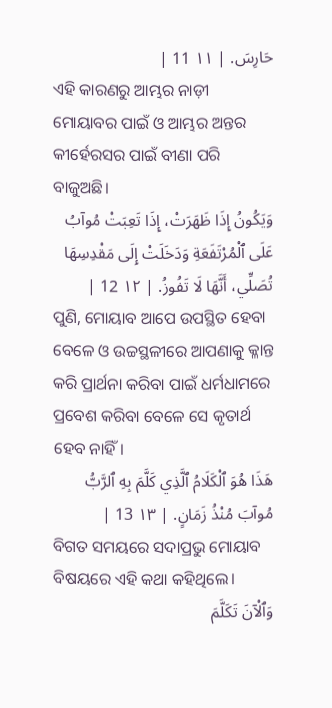حَارِسَ. | ١١ 11 |
ଏହି କାରଣରୁ ଆମ୍ଭର ନାଡ଼ୀ ମୋୟାବର ପାଇଁ ଓ ଆମ୍ଭର ଅନ୍ତର କୀର୍ହେରସର ପାଇଁ ବୀଣା ପରି ବାଜୁଅଛି।
وَيَكُونُ إِذَا ظَهَرَتْ، إِذَا تَعِبَتْ مُوآبُ عَلَى ٱلْمُرْتَفَعَةِ وَدَخَلَتْ إِلَى مَقْدِسِهَا تُصَلِّي، أَنَّهَا لَا تَفُوزُ. | ١٢ 12 |
ପୁଣି, ମୋୟାବ ଆପେ ଉପସ୍ଥିତ ହେବା ବେଳେ ଓ ଉଚ୍ଚସ୍ଥଳୀରେ ଆପଣାକୁ କ୍ଳାନ୍ତ କରି ପ୍ରାର୍ଥନା କରିବା ପାଇଁ ଧର୍ମଧାମରେ ପ୍ରବେଶ କରିବା ବେଳେ ସେ କୃତାର୍ଥ ହେବ ନାହିଁ।
هَذَا هُوَ ٱلْكَلَامُ ٱلَّذِي كَلَّمَ بِهِ ٱلرَّبُّ مُوآبَ مُنْذُ زَمَانٍ. | ١٣ 13 |
ବିଗତ ସମୟରେ ସଦାପ୍ରଭୁ ମୋୟାବ ବିଷୟରେ ଏହି କଥା କହିଥିଲେ।
وَٱلْآنَ تَكَلَّمَ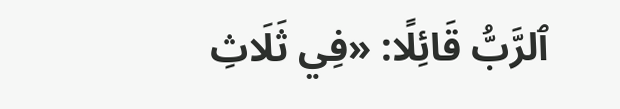ٱلرَّبُّ قَائِلًا: «فِي ثَلَاثِ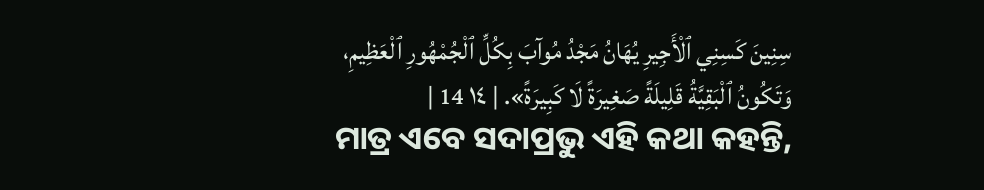سِنِينَ كَسِنِي ٱلْأَجِيرِ يُهَانُ مَجْدُ مُوآبَ بِكُلِّ ٱلْجُمْهُورِ ٱلْعَظِيمِ، وَتَكُونُ ٱلْبَقِيَّةُ قَلِيلَةً صَغِيرَةً لَا كَبِيرَةً». | ١٤ 14 |
ମାତ୍ର ଏବେ ସଦାପ୍ରଭୁ ଏହି କଥା କହନ୍ତି,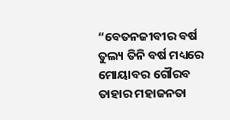“ବେତନଜୀବୀର ବର୍ଷ ତୁଲ୍ୟ ତିନି ବର୍ଷ ମଧ୍ୟରେ ମୋୟାବର ଗୌରବ ତାହାର ମହାଜନତା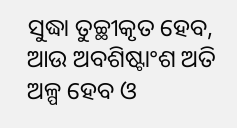ସୁଦ୍ଧା ତୁଚ୍ଛୀକୃତ ହେବ, ଆଉ ଅବଶିଷ୍ଟାଂଶ ଅତି ଅଳ୍ପ ହେବ ଓ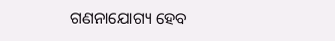ଗଣନାଯୋଗ୍ୟ ହେବ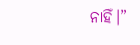ନାହିଁ।”